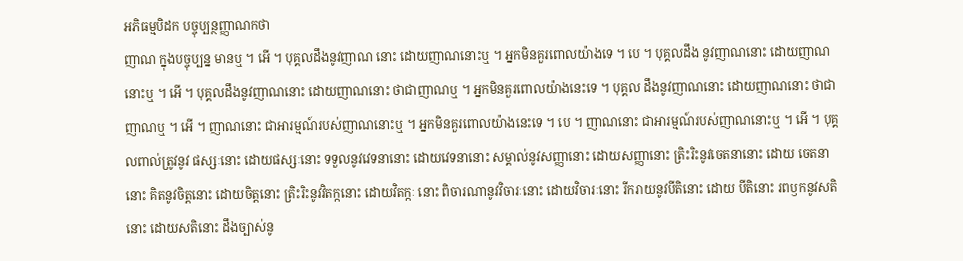អភិធម្មបិដក បច្ចុប្បន្ថញ្ញាណកថា
ញាណ ក្នុងបច្ចុប្បន្ន មានឬ ។ អើ ។ បុគ្គលដឹងនូវញាណ នោះ ដោយញាណនោះឬ ។ អ្នកមិនគួរពោលយ៉ាងទេ ។ បេ ។ បុគ្គលដឹង នូវញាណនោះ ដោយញាណនោះឬ ។ អើ ។ បុគ្គលដឹងនូវញាណនោះ ដោយញាណនោះ ថាជាញាណឬ ។ អ្នកមិនគួរពោលយ៉ាងនេះទេ ។ បុគ្គល ដឹងនូវញាណនោះ ដោយញាណនោះ ថាជាញាណឬ ។ អើ ។ ញាណនោះ ជាអារម្មណ៍របស់ញាណនោះឬ ។ អ្នកមិនគួរពោលយ៉ាងនេះទេ ។ បេ ។ ញាណនោះ ជាអារម្មណ៍របស់ញាណនោះឬ ។ អើ ។ បុគ្គលពាល់ត្រូវនូវ ផស្សៈនោះ ដោយផស្សៈនោះ ទទួលនូវវេទនានោះ ដោយវេទនានោះ សម្គាល់នូវសញ្ញានោះ ដោយសញ្ញានោះ ត្រិះរិះនូវចេតនានោះ ដោយ ចេតនានោះ គិតនូវចិត្តនោះ ដោយចិត្តនោះ ត្រិះរិះនូវវិតក្កនោះ ដោយវិតក្កៈ នោះ ពិចារណានូវវិចារៈនោះ ដោយវិចារៈនោះ រីករាយនូវបីតិនោះ ដោយ បីតិនោះ រពឫកនូវសតិនោះ ដោយសតិនោះ ដឹងច្បាស់នូ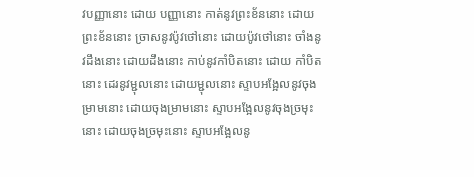វបញ្ញានោះ ដោយ បញ្ញានោះ កាត់នូវព្រះខ័ននោះ ដោយព្រះខ័ននោះ ច្រាសនូវប៉ូវថៅនោះ ដោយប៉ូវថៅនោះ ចាំងនូវដឹងនោះ ដោយដឹងនោះ កាប់នូវកាំបិតនោះ ដោយ កាំបិតនោះ ដេរនូវម្ជុលនោះ ដោយម្ជុលនោះ ស្ទាបអង្អែលនូវចុងម្រាមនោះ ដោយចុងម្រាមនោះ ស្ទាបអង្អែលនូវចុងច្រមុះនោះ ដោយចុងច្រមុះនោះ ស្ទាបអង្អែលនូ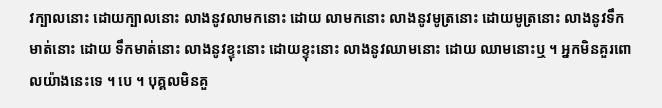វក្បាលនោះ ដោយក្បាលនោះ លាងនូវលាមកនោះ ដោយ លាមកនោះ លាងនូវមូត្រនោះ ដោយមូត្រនោះ លាងនូវទឹកមាត់នោះ ដោយ ទឹកមាត់នោះ លាងនូវខ្ទុះនោះ ដោយខ្ទុះនោះ លាងនូវឈាមនោះ ដោយ ឈាមនោះឬ ។ អ្នកមិនគួរពោលយ៉ាងនេះទេ ។ បេ ។ បុគ្គលមិនគួ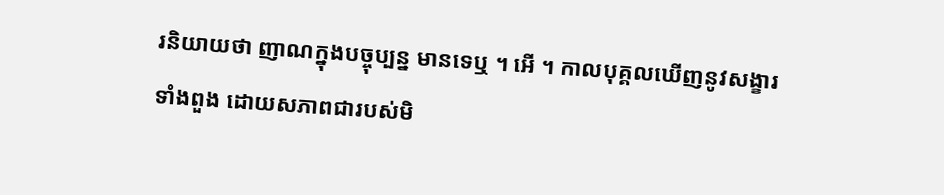រនិយាយថា ញាណក្នុងបច្ចុប្បន្ន មានទេឬ ។ អើ ។ កាលបុគ្គលឃើញនូវសង្ខារទាំងពួង ដោយសភាពជារបស់មិ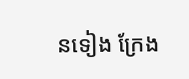នទៀង ក្រែង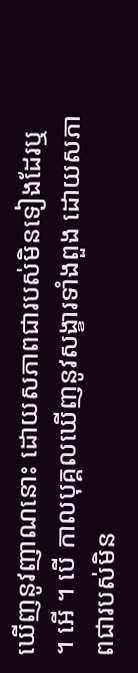ឃើញនូវញាណនោះ ដោយសភាពជារបស់មិនទៀងដែរឬ ។ អើ ។ បើ កាលបុគ្គលឃើញនូវសង្ខារទាំងពួង ដោយសភាពជារបស់មិន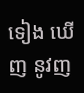ទៀង ឃើញ នូវញ